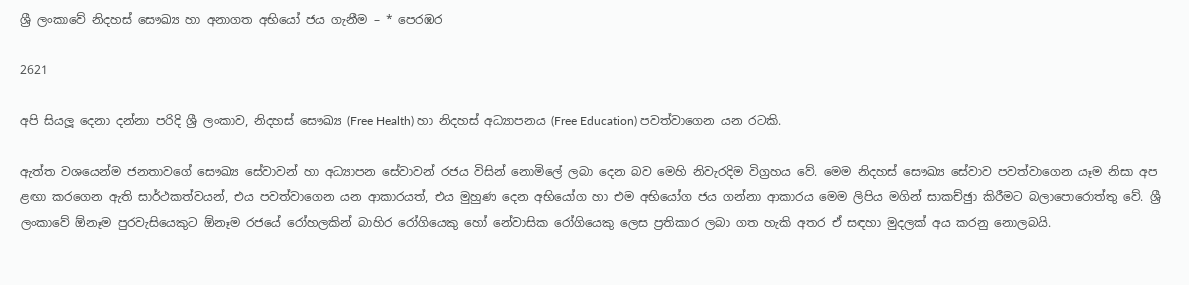ශ්‍රී ලංකාවේ නිදහස් සෞඛ්‍ය හා අනාගත අභියෝ ජය ගැනීම – * පෙරඹර

2621

අපි සියලූ දෙනා දන්නා පරිදි ශ්‍රී ලංකාව, නිදහස් සෞඛ්‍ය (Free Health) හා නිදහස් අධ්‍යාපනය (Free Education) පවත්වාගෙන යන රටකි.

ඇත්ත වශයෙන්ම ජනතාවගේ සෞඛ්‍ය සේවාවන් හා අධ්‍යාපන සේවාවන් රජය විසින් නොමිලේ ලබා දෙන බව මෙහි නිවැරදිම විග්‍රහය වේ. මෙම නිදහස් සෞඛ්‍ය සේවාව පවත්වාගෙන යෑම නිසා අප ළඟා කරගෙන ඇති සාර්ථකත්වයන්, එය පවත්වාගෙන යන ආකාරයත්, එය මුහුණ දෙන අභියෝග හා එම අභියෝග ජය ගන්නා ආකාරය මෙම ලිපිය මගින් සාකච්ඡුා කිරීමට බලාපොරොත්තු වේ. ශ්‍රී ලංකාවේ ඕනෑම පුරවැසියෙකුට ඕනෑම රජයේ රෝහලකින් බාහිර රෝගියෙකු හෝ නේවාසික රෝගියෙකු ලෙස ප්‍රතිකාර ලබා ගත හැකි අතර ඒ සඳහා මුදලක් අය කරනු නොලබයි.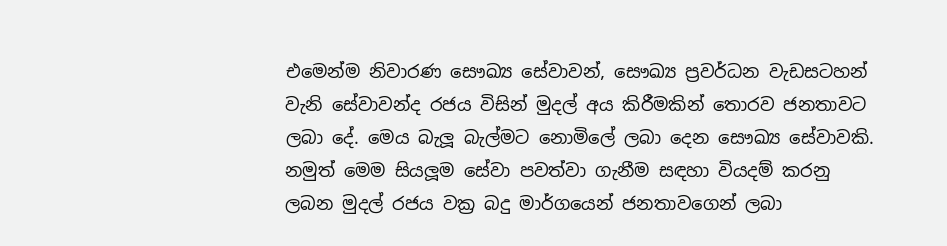එමෙන්ම නිවාරණ සෞඛ්‍ය සේවාවන්, සෞඛ්‍ය ප්‍රවර්ධන වැඩසටහන් වැනි සේවාවන්ද රජය විසින් මුදල් අය කිරීමකින් තොරව ජනතාවට ලබා දේ. මෙය බැලූ බැල්මට නොමිලේ ලබා දෙන සෞඛ්‍ය සේවාවකි. නමුත් මෙම සියලූම සේවා පවත්වා ගැනීම සඳහා වියදම් කරනු ලබන මුදල් රජය වක්‍ර බදු මාර්ගයෙන් ජනතාවගෙන් ලබා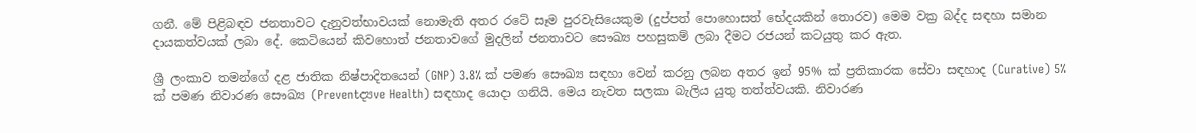ගනී. මේ පිළිබඳව ජනතාවට දැනුවත්භාවයක් නොමැති අතර රටේ සෑම පුරවැසියෙකුම (දුප්පත් පොහොසත් භේදයකින් තොරව) මෙම වක්‍ර බද්ද සඳහා සමාන දායකත්වයක් ලබා දේ. කෙටියෙන් කිවහොත් ජනතාවගේ මුදලින් ජනතාවට සෞඛ්‍ය පහසුකම් ලබා දීමට රජයන් කටයුතු කර ඇත.

ශ්‍රී ලංකාව තමන්ගේ දළ ජාතික නිෂ්පාදිතයෙන් (GNP) 3.8% ක් පමණ සෞඛ්‍ය සඳහා වෙන් කරනු ලබන අතර ඉන් 95% ක් ප්‍රතිකාරක සේවා සඳහාද (Curative) 5% ක් පමණ නිවාරණ සෞඛ්‍ය (Preventද්‍යve Health) සඳහාද යොදා ගනියි. මෙය නැවත සලකා බැලිය යුතු තත්ත්වයකි. නිවාරණ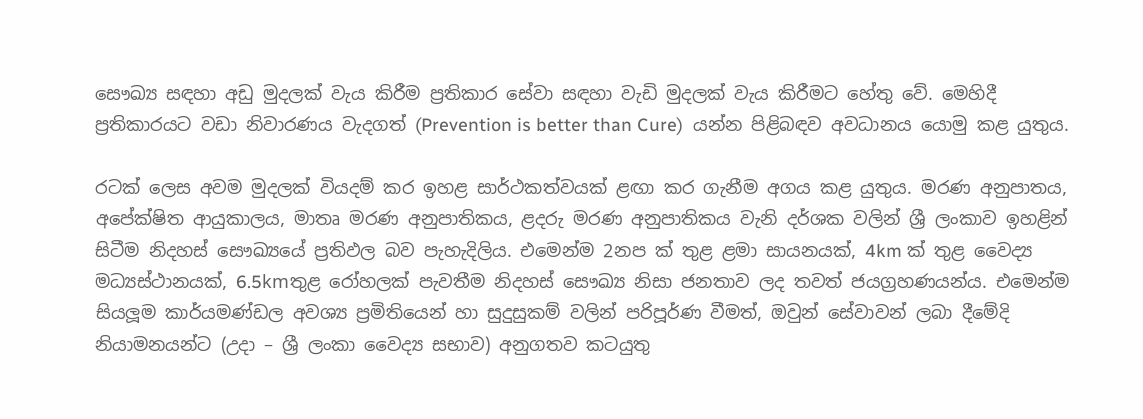සෞඛ්‍ය සඳහා අඩු මුදලක් වැය කිරීම ප්‍රතිකාර සේවා සඳහා වැඩි මුදලක් වැය කිරීමට හේතු වේ. මෙහිදී ප්‍රතිකාරයට වඩා නිවාරණය වැදගත් (Prevention is better than Cure)  යන්න පිළිබඳව අවධානය යොමු කළ යුතුය.

රටක් ලෙස අවම මුදලක් වියදම් කර ඉහළ සාර්ථකත්වයක් ළඟා කර ගැනීම අගය කළ යුතුය. මරණ අනුපාතය, අපේක්ෂිත ආයුකාලය, මාතෘ මරණ අනුපාතිකය, ළදරු මරණ අනුපාතිකය වැනි දර්ශක වලින් ශ්‍රී ලංකාව ඉහළින් සිටීම නිදහස් සෞඛ්‍යයේ ප්‍රතිඵල බව පැහැදිලිය. එමෙන්ම 2නප ක් තුළ ළමා සායනයක්, 4km ක් තුළ වෛද්‍ය මධ්‍යස්ථානයක්, 6.5kmතුළ රෝහලක් පැවතීම නිදහස් සෞඛ්‍ය නිසා ජනතාව ලද තවත් ජයග්‍රහණයන්ය. එමෙන්ම සියලූම කාර්යමණ්ඩල අවශ්‍ය ප්‍රමිතියෙන් හා සුදුසුකම් වලින් පරිපූර්ණ වීමත්, ඔවුන් සේවාවන් ලබා දීමේදි නියාමනයන්ට (උදා – ශ්‍රී ලංකා වෛද්‍ය සභාව) අනුගතව කටයුතු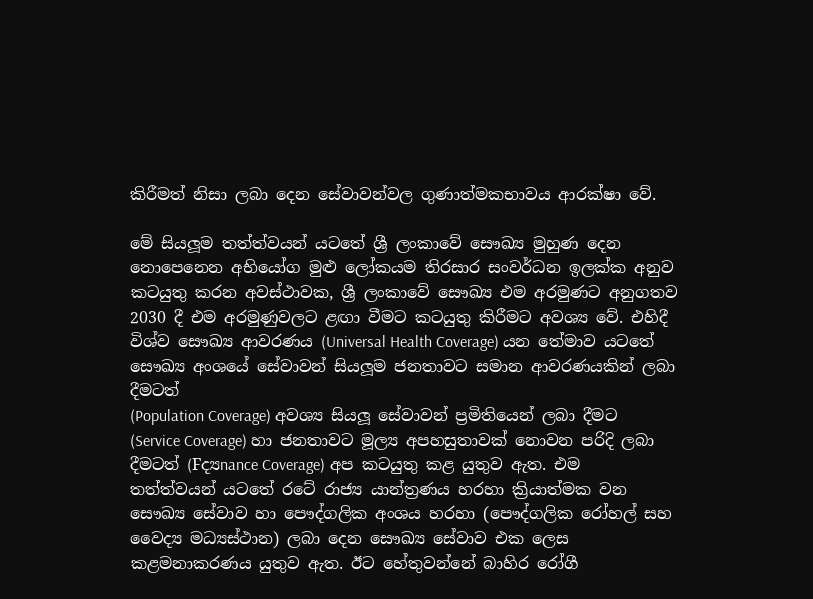කිරීමත් නිසා ලබා දෙන සේවාවන්වල ගුණාත්මකභාවය ආරක්ෂා වේ.

මේ සියලූම තත්ත්වයන් යටතේ ශ්‍රී ලංකාවේ සෞඛ්‍ය මුහුණ දෙන නොපෙනෙන අභියෝග මුළු ලෝකයම තිරසාර සංවර්ධන ඉලක්ක අනුව කටයුතු කරන අවස්ථාවක, ශ්‍රී ලංකාවේ සෞඛ්‍ය එම අරමුණට අනුගතව 2030 දී එම අරමුණුවලට ළඟා වීමට කටයුතු කිරීමට අවශ්‍ය වේ. එහිදී විශ්ව සෞඛ්‍ය ආවරණය (Universal Health Coverage) යන තේමාව යටතේ සෞඛ්‍ය අංශයේ සේවාවන් සියලූම ජනතාවට සමාන ආවරණයකින් ලබා දීමටත්
(Population Coverage) අවශ්‍ය සියලූ සේවාවන් ප්‍රමිතියෙන් ලබා දීමට (Service Coverage) හා ජනතාවට මූල්‍ය අපහසුතාවක් නොවන පරිදි ලබා දීමටත් (Fද්‍යnance Coverage) අප කටයුතු කළ යුතුව ඇත. එම තත්ත්වයන් යටතේ රටේ රාජ්‍ය යාන්ත්‍රණය හරහා ක්‍රියාත්මක වන සෞඛ්‍ය සේවාව හා පෞද්ගලික අංශය හරහා (පෞද්ගලික රෝහල් සහ වෛද්‍ය මධ්‍යස්ථාන) ලබා දෙන සෞඛ්‍ය සේවාව එක ලෙස කළමනාකරණය යුතුව ඇත. ඊට හේතුවන්නේ බාහිර රෝගී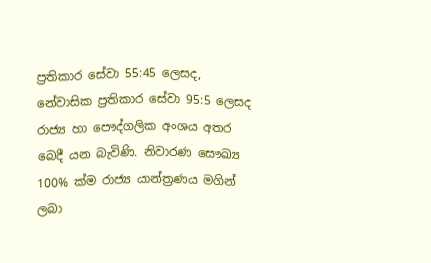ප්‍රතිකාර සේවා 55:45 ලෙසද, නේවාසික ප්‍රතිකාර සේවා 95:5 ලෙසද රාජ්‍ය හා පෞද්ගලික අංශය අතර බෙදී යන බැවිණි. නිවාරණ සෞඛ්‍ය 100% ක්ම රාජ්‍ය යාන්ත්‍රණය මගින් ලබා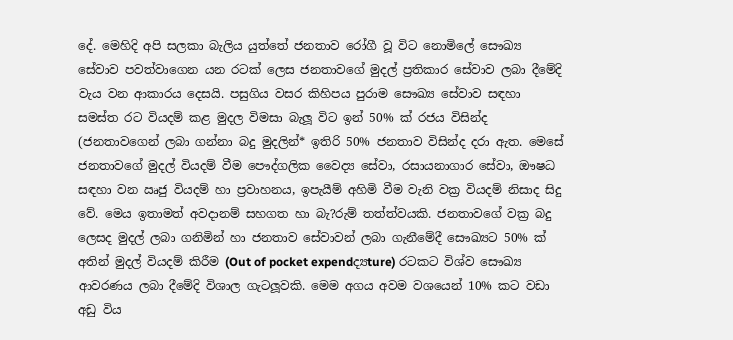දේ. මෙහිදි අපි සලකා බැලිය යුත්තේ ජනතාව රෝගී වූ විට නොමිලේ සෞඛ්‍ය සේවාව පවත්වාගෙන යන රටක් ලෙස ජනතාවගේ මුදල් ප්‍රතිකාර සේවාව ලබා දීමේදි වැය වන ආකාරය දෙසයි. පසුගිය වසර කිහිපය පුරාම සෞඛ්‍ය සේවාව සඳහා සමස්ත රට වියදම් කළ මුදල විමසා බැලූ විට ඉන් 50% ක් රජය විසින්ද (ජනතාවගෙන් ලබා ගන්නා බදු මුදලින්* ඉතිරි 50% ජනතාව විසින්ද දරා ඇත. මෙසේ ජනතාවගේ මුදල් වියදම් වීම පෞද්ගලික වෛද්‍ය සේවා, රසායනාගාර සේවා, ඖෂධ සඳහා වන ඍජු වියදම් හා ප්‍රවාහනය, ඉපැයීම් අහිමි වීම වැනි වක්‍ර වියදම් නිසාද සිදු වේ. මෙය ඉතාමත් අවදානම් සහගත හා බැ?රුම් තත්ත්වයකි. ජනතාවගේ වක්‍ර බදු ලෙසද මුදල් ලබා ගනිමින් හා ජනතාව සේවාවන් ලබා ගැනීමේදී සෞඛ්‍යට 50% ක් අතින් මුදල් වියදම් කිරීම (Out of pocket expendද්‍යture) රටකට විශ්ව සෞඛ්‍ය ආවරණය ලබා දීමේදි විශාල ගැටලූවකි. මෙම අගය අවම වශයෙන් 10% කට වඩා අඩු විය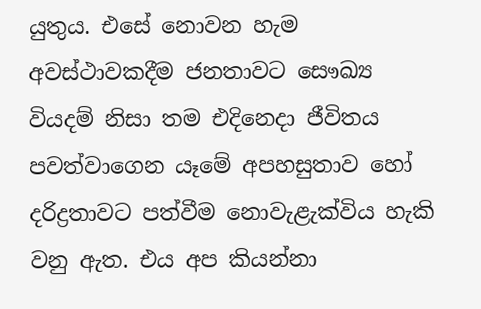යුතුය. එසේ නොවන හැම අවස්ථාවකදීම ජනතාවට සෞඛ්‍ය වියදම් නිසා තම එදිනෙදා ජීවිතය පවත්වාගෙන යෑමේ අපහසුතාව හෝ දරිද්‍රතාවට පත්වීම නොවැළැක්විය හැකි වනු ඇත. එය අප කියන්නා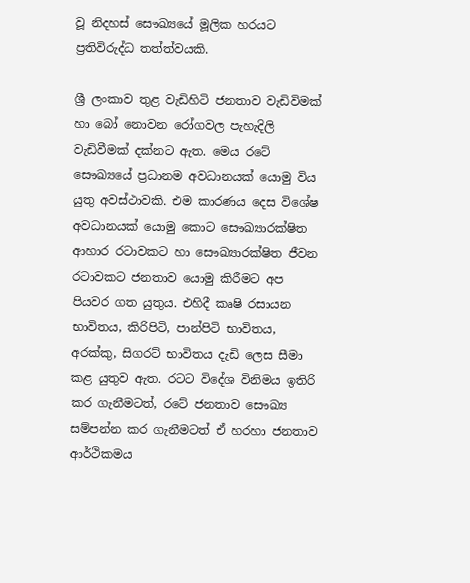වූ නිදහස් සෞඛ්‍යයේ මූලික හරයට ප්‍රතිවිරුද්ධ තත්ත්වයකි.

ශ්‍රී ලංකාව තුළ වැඩිහිටි ජනතාව වැඩිවිමක් හා බෝ නොවන රෝගවල පැහැදිලි වැඩිවීමක් දක්නට ඇත. මෙය රටේ සෞඛ්‍යයේ ප්‍රධානම අවධානයක් යොමු විය යුතු අවස්ථාවකි. එම කාරණය දෙස විශේෂ අවධානයක් යොමු කොට සෞඛ්‍යාරක්ෂිත ආහාර රටාවකට හා සෞඛ්‍යාරක්ෂිත ජීවන රටාවකට ජනතාව යොමු කිරීමට අප පියවර ගත යුතුය. එහිදී කෘෂි රසායන භාවිතය, කිරිපිටි, පාන්පිටි භාවිතය, අරක්කු, සිගරට් භාවිතය දැඩි ලෙස සීමා කළ යුතුව ඇත. රටට විදේශ විනිමය ඉතිරි කර ගැනීමටත්, රටේ ජනතාව සෞඛ්‍ය සම්පන්න කර ගැනීමටත් ඒ හරහා ජනතාව ආර්ථිකමය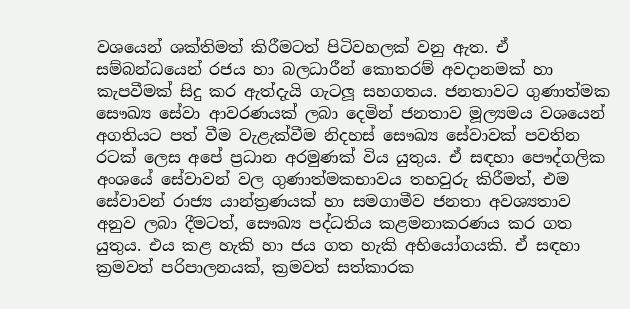වශයෙන් ශක්තිමත් කිරීමටත් පිටිවහලක් වනු ඇත. ඒ සම්බන්ධයෙන් රජය හා බලධාරීන් කොතරම් අවදානමක් හා කැපවීමක් සිදු කර ඇත්දැයි ගැටලූ සහගතය. ජනතාවට ගුණාත්මක සෞඛ්‍ය සේවා ආවරණයක් ලබා දෙමින් ජනතාව මූල්‍යමය වශයෙන් අගතියට පත් වීම වැළැක්වීම නිදහස් සෞඛ්‍ය සේවාවක් පවතින රටක් ලෙස අපේ ප්‍රධාන අරමුණක් විය යුතුය. ඒ සඳහා පෞද්ගලික අංශයේ සේවාවන් වල ගුණාත්මකභාවය තහවුරු කිරීමත්, එම සේවාවන් රාජ්‍ය යාන්ත්‍රණයක් හා සමගාමීව ජනතා අවශ්‍යතාව අනුව ලබා දීමටත්, සෞඛ්‍ය පද්ධතිය කළමනාකරණය කර ගත යුතුය. එය කළ හැකි හා ජය ගත හැකි අභියෝගයකි. ඒ සඳහා ක්‍රමවත් පරිපාලනයක්, ක්‍රමවත් සත්කාරක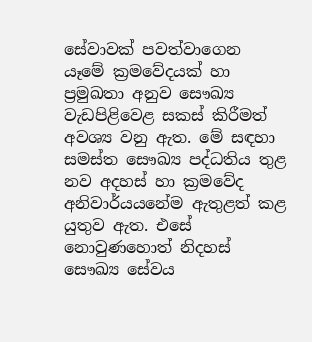සේවාවක් පවත්වාගෙන යෑමේ ක්‍රමවේදයක් හා ප්‍රමුඛතා අනුව සෞඛ්‍ය වැඩපිළිවෙළ සකස් කිරීමත් අවශ්‍ය වනු ඇත. මේ සඳහා සමස්ත සෞඛ්‍ය පද්ධතිය තුළ නව අදහස් හා ක්‍රමවේද අනිවාර්යයනේම ඇතුළත් කළ යුතුව ඇත. එසේ නොවුණහොත් නිදහස් සෞඛ්‍ය සේවය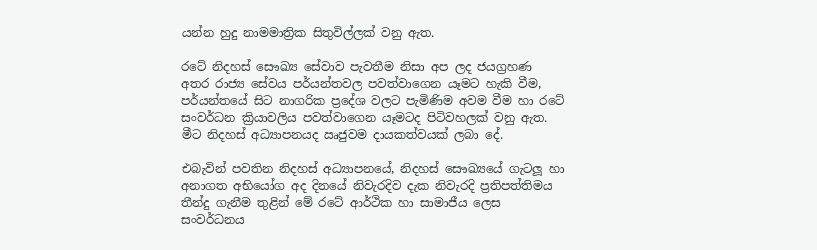යන්න හුදු නාමමාත්‍රික සිතුවිල්ලක් වනු ඇත.

රටේ නිදහස් සෞඛ්‍ය සේවාව පැවතීම නිසා අප ලද ජයග්‍රහණ අතර රාජ්‍ය සේවය පර්යන්තවල පවත්වාගෙන යෑමට හැකි වීම, පර්යන්තයේ සිට නාගරික ප්‍රදේශ වලට පැමිණිම අවම වීම හා රටේ සංවර්ධන ක්‍රියාවලිය පවත්වාගෙන යෑමටද පිටිවහලක් වනු ඇත. මීට නිදහස් අධ්‍යාපනයද ඍජුවම දායකත්වයක් ලබා දේ.

එබැවින් පවතින නිදහස් අධ්‍යාපනයේ, නිදහස් සෞඛ්‍යයේ ගැටලූ හා අනාගත අභියෝග අද දිනයේ නිවැරදිව දැක නිවැරදි ප්‍රතිපත්තිමය තීන්දු ගැනීම තුළින් මේ රටේ ආර්ථික හා සාමාජීය ලෙස සංවර්ධනය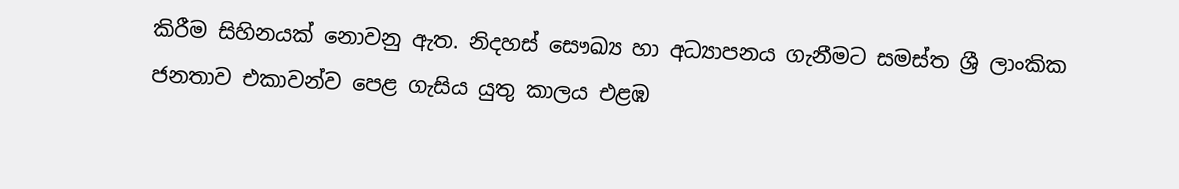කිරීම සිහිනයක් නොවනු ඇත. නිදහස් සෞඛ්‍ය හා අධ්‍යාපනය ගැනීමට සමස්ත ශ්‍රී ලාංකික ජනතාව එකාවන්ව පෙළ ගැසිය යුතු කාලය එළඹ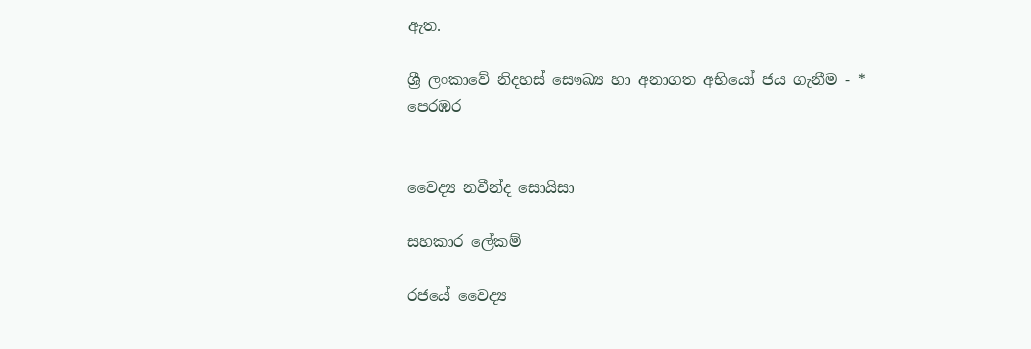ඇත.

ශ්‍රී ලංකාවේ නිදහස් සෞඛ්‍ය හා අනාගත අභියෝ ජය ගැනීම - * පෙරඹර


වෛද්‍ය නවීන්ද සොයිසා

සහකාර ලේකම්

රජයේ වෛද්‍ය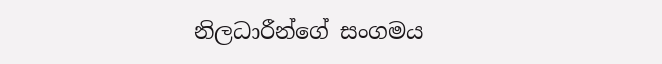නිලධාරීන්ගේ සංගමය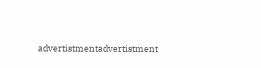advertistmentadvertistment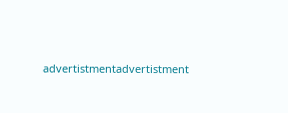advertistmentadvertistment